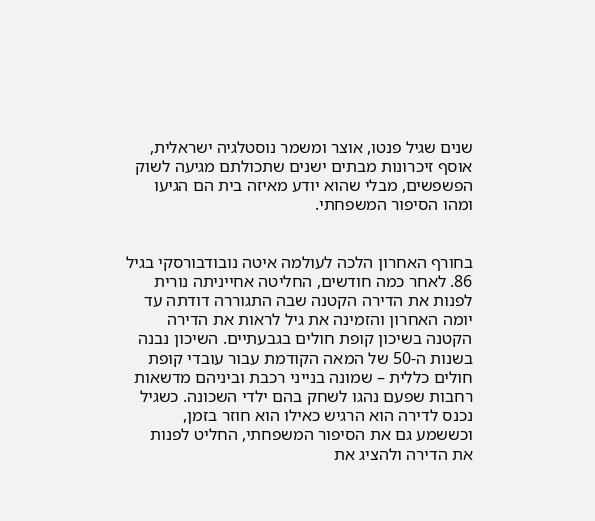שנים שגיל פנטו, אוצר ומשמר נוסטלגיה ישראלית, אוסף זיכרונות מבתים ישנים שתכולתם מגיעה לשוק הפשפשים, מבלי שהוא יודע מאיזה בית הם הגיעו ומהו הסיפור המשפחתי.


בחורף האחרון הלכה לעולמה איטה נובודבורסקי בגיל 86. לאחר כמה חודשים, החליטה אחייניתה נורית לפנות את הדירה הקטנה שבה התגוררה דודתה עד יומה האחרון והזמינה את גיל לראות את הדירה הקטנה בשיכון קופת חולים בגבעתיים. השיכון נבנה בשנות ה-50 של המאה הקודמת עבור עובדי קופת חולים כללית – שמונה בנייני רכבת וביניהם מדשאות רחבות שפעם נהגו לשחק בהם ילדי השכונה. כשגיל נכנס לדירה הוא הרגיש כאילו הוא חוזר בזמן, וכששמע גם את הסיפור המשפחתי, החליט לפנות את הדירה ולהציג את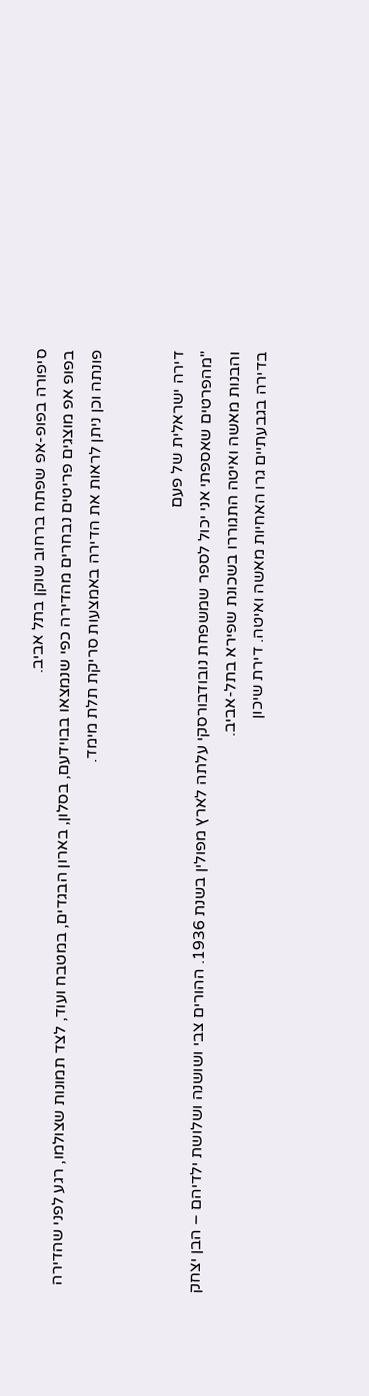סיפורה בפופ-אפ שפתח ברחוב שוקן בתל אביב.
בפופ אפ מוצגים פריטים נבחרים מהדירה כפי שנמצאו בבוידעם, בסלון, בארון הבגדים, במטבח ועוד, לצד תמונות שצולמו, רגע לפני שהדירה פונתה וכן ניתן לראות את הדירה באמצעות סריקת תלת מימד.


דירה ישראלית של פעם
"מהפרטים שאספתי אני יכול לספר שמשפחת נובודבורסקי עלתה לארץ מפולין בשנת 1936. ההורים צבי ושושנה ושלושת ילדיהם – הבן יצחק והבנות מאשה ואיטה התגוררו בשכונת שפירא בתל-אביב.
בדירה בגבעתיים גרו האחיות מאשה ואיטה. דירת שיכון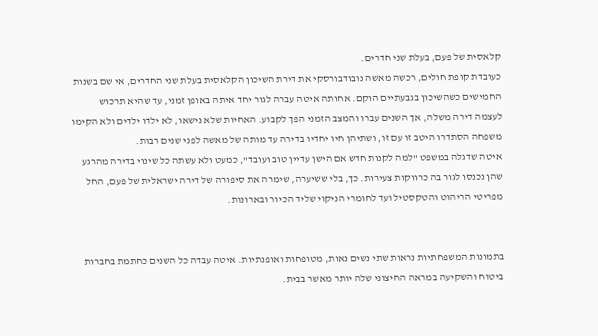קלאסית של פעם, בעלת שני חדרים.
כעובדת קופת חולים, רכשה מאשה נובודבורסקי את דירת השיכון הקלאסית בעלת שני החדרים, אי שם בשנות החמישים כשהשיכון בגבעתיים הוקם. אחותה איטה עברה לגור יחד איתה באופן זמני, עד שהיא תרכוש לעצמה דירה משלה, אך השנים עברו והמצב הזמני הפך לקבוע. האחיות שלא נישאו, לא ילדו ילדים ולא הקימו משפחה הסתדרו היטב זו עם זו, ושתיהן חיו יחדיו בדירה עד מותה של מאשה לפני שנים רבות.
איטה שדגלה במשפט "למה לקנות חדש אם הישן עדיין טוב ועובד", כמעט ולא עשתה כל שינוי בדירה מהרגע שהן נכנסו לגור בה כרווקות צעירות. כך, בלי ששיערה, שימרה את סיפורה של דירה ישראלית של פעם, החל מפריטי הריהוט והטקסטיל ועד לחומרי הניקוי שליד הכיור ובארונות.


בתמונות המשפחתיות נראות שתי נשים נאות, מטופחות ואופנתיות. איטה עבדה כל השנים כחתמת בחברות ביטוח והשקיעה במראה החיצוני שלה יותר מאשר בבית.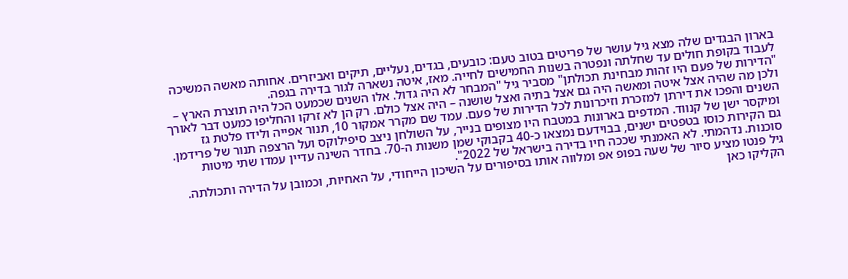בארון הבגדים שלה מצא גיל עושר של פריטים בטוב טעם: כובעים, בגדים, נעליים, תיקים ואביזרים. אחותה מאשה המשיכה לעבוד בקופת חולים עד שחלתה ונפטרה בשנות החמישים לחייה. מאז, איטה נשארה לגור בדירה בגפה.
"הדירות של פעם היו זהות מבחינת תכולתן" מסביר גיל "המבחר לא היה גדול. אלו השנים שכמעט הכל היה תוצרת הארץ – ולכן מה שהיה אצל איטה ומאשה היה גם אצל בתיה ואצל שושנה – היה אצל כולם. רק הן לא זרקו והחליפו כמעט דבר לאורך השנים והפכו את דירתן למזכרת וזיכרונות לכל הדירות של פעם. עמד שם מקרר אמקור 10, תנור אפייה ולידו פלטת גז ומיקסר ישן של קנווד. המדפים בארונות במטבח היו מצופים בנייר, על השולחן ניצב סיפילוקס ועל הרצפה תנור של פרידמן. גם הקירות כוסו בטפטים ישנים, בבוידעם נמצאו כ-40 בקבוקי שמן משנות ה-70. בחדר השינה עדיין עמדו שתי מיטות סוכנות. נדהמתי. לא האמנתי שככה חיו בדירה בישראל של 2022".
גיל פנטו מציע סיור של שעה בפופ אפ ומלווה אותו בסיפורים על השיכון הייחודי, על האחיות, וכמובן על הדירה ותכולתה. הקליקו כאן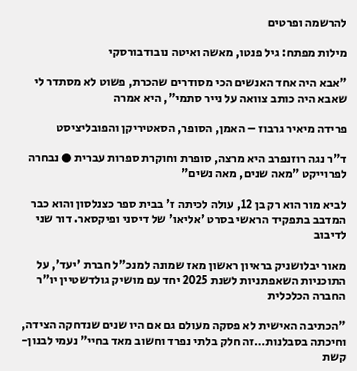להרשמה ופרטים

מילות מפתח: גיל פנטו, מאשה ואיטה נובודבורסקי

"אבא היה אחד האנשים הכי מסודרים שהכרת, פשוט לא מסתדר לי שאבא היה כותב צוואה על נייר סתמי", היא אמרה

פרידה מיאיר גרבוז – האמן, הסופר, הסאטיריקן והפובליציסט

ד"ר נגה רוזנפרב היא מרצה, סופרת וחוקרת ספרות עברית ● נבחרה לפרוייקט "מאה שנים, מאה נשים"

לביא מור הוא רק בן 12, עולה לכיתה ז' בבית ספר כצנלסון והוא כבר המדבב בתפקיד הראשי בסרט 'אליאו' של דיסני ופיקסאר. דור שני לדיבוב

מאור יבלושניק בראיון ראשון מאז שמונה למנכ"ל חברת 'יעד', על התוכניות השאפתניות לשנת 2025 יחד עם מושיק גולדשטיין יו"ר החברה הכלכלית

"הכתיבה האישית לא פסקה מעולם גם אם היו שנים שנדחקה הצידה, וחיכתה בסבלנות…זה חלק בלתי נפרד וחשוב מאד בחיי" נעמי לבנון-קשת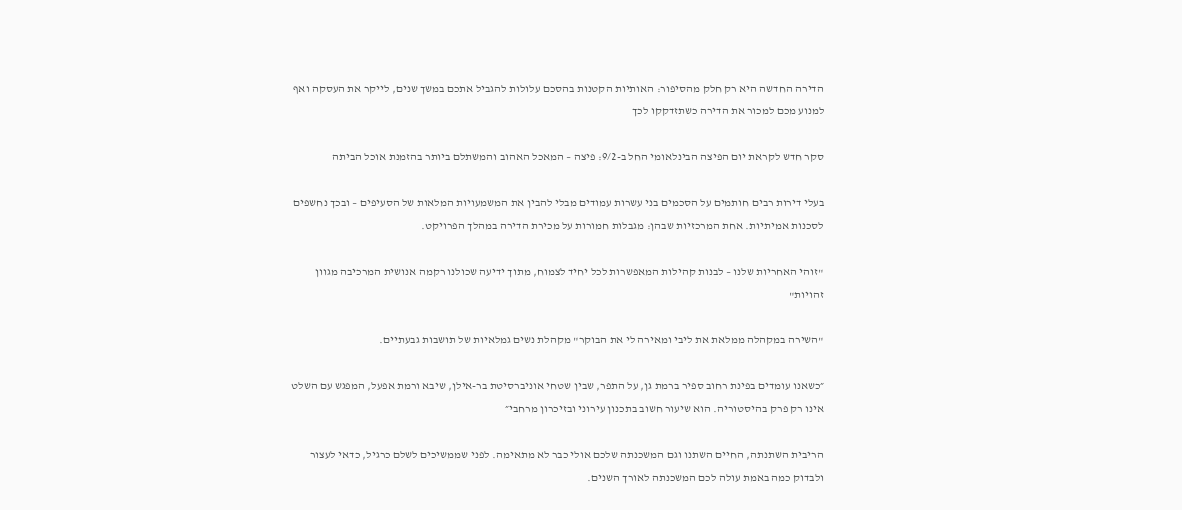הדירה החדשה היא רק חלק מהסיפור: האותיות הקטנות בהסכם עלולות להגביל אתכם במשך שנים, לייקר את העסקה ואף למנוע מכם למכור את הדירה כשתזדקקו לכך

סקר חדש לקראת יום הפיצה הבינלאומי החל ב-9/2: פיצה – המאכל האהוב והמשתלם ביותר בהזמנת אוכל הביתה

בעלי דירות רבים חותמים על הסכמים בני עשרות עמודים מבלי להבין את המשמעויות המלאות של הסעיפים – ובכך נחשפים לסכנות אמיתיות. אחת המרכזיות שבהן: מגבלות חמורות על מכירת הדירה במהלך הפרויקט.

"זוהי האחריות שלנו – לבנות קהילות המאפשרות לכל יחיד לצמוח, מתוך ידיעה שכולנו רקמה אנושית המרכיבה מגוון זהויות"

"השירה במקהלה ממלאת את ליבי ומאירה לי את הבוקר" מקהלת נשים גמלאיות של תושבות גבעתיים.

״כשאנו עומדים בפינת רחוב ספיר ברמת גן, על התפר, שבין שטחי אוניברסיטת בר-אילן, שיבא ורמת אפעל, המפגש עם השלט אינו רק פרק בהיסטוריה. הוא שיעור חשוב בתכנון עירוני ובזיכרון מרחבי״

הריבית השתנתה, החיים השתנו וגם המשכנתה שלכם אולי כבר לא מתאימה. לפני שממשיכים לשלם כרגיל, כדאי לעצור ולבדוק כמה באמת עולה לכם המשכנתה לאורך השנים.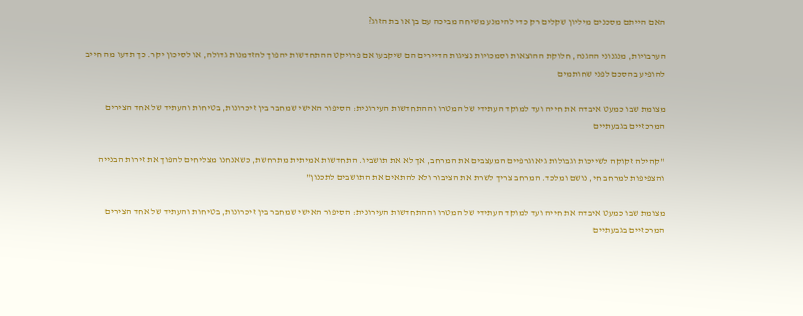האם הייתם מסכנים מיליון שקלים רק כדי להימנע משיחה מביכה עם בן או בת הזוג?

הערבויות, מנגנוני ההגנה, חלוקת ההוצאות וסמכויות נציגות הדיירים הם שיקבעו אם פרויקט ההתחדשות יהפוך להזדמנות גדולה, או לסיכון יקר. כך תדעו מה חייב להופיע בהסכם לפני שחותמים

מצומת שבו כמעט איבדה את חייה ועד למוקד העתידי של המטרו וההתחדשות העירונית: הסיפור האישי שמחבר בין זיכרונות, בטיחות והעתיד של אחד הצירים המרכזיים בגבעתיים

"קהילה זקוקה לשייכות וגבולות גיאוגרפיים המעצבים את המרחב, אך לא את תושביו. התחדשות אמיתית מתרחשת, כשאנחנו מצליחים להפוך את זירות הבנייה והצפיפות למרחב חי, נושם ומלכד. המרחב צריך לשרת את הציבור ולא להתאים את התושבים לתכנון"

מצומת שבו כמעט איבדה את חייה ועד למוקד העתידי של המטרו וההתחדשות העירונית: הסיפור האישי שמחבר בין זיכרונות, בטיחות והעתיד של אחד הצירים המרכזיים בגבעתיים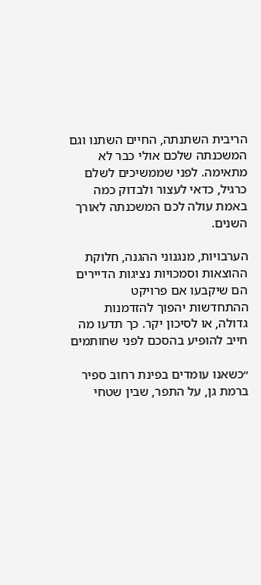הריבית השתנתה, החיים השתנו וגם המשכנתה שלכם אולי כבר לא מתאימה. לפני שממשיכים לשלם כרגיל, כדאי לעצור ולבדוק כמה באמת עולה לכם המשכנתה לאורך השנים.

הערבויות, מנגנוני ההגנה, חלוקת ההוצאות וסמכויות נציגות הדיירים הם שיקבעו אם פרויקט ההתחדשות יהפוך להזדמנות גדולה, או לסיכון יקר. כך תדעו מה חייב להופיע בהסכם לפני שחותמים

״כשאנו עומדים בפינת רחוב ספיר ברמת גן, על התפר, שבין שטחי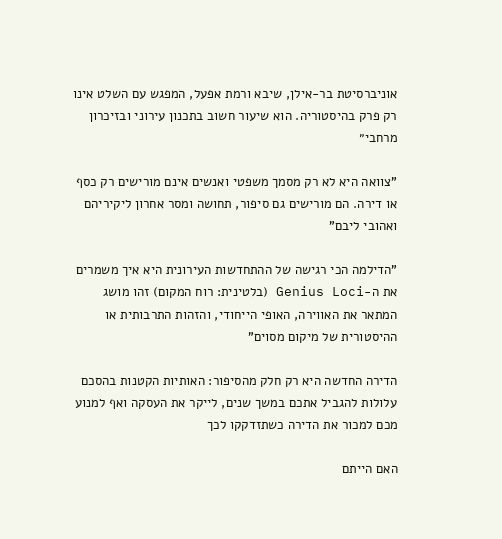אוניברסיטת בר-אילן, שיבא ורמת אפעל, המפגש עם השלט אינו רק פרק בהיסטוריה. הוא שיעור חשוב בתכנון עירוני ובזיכרון מרחבי״

"צוואה היא לא רק מסמך משפטי ואנשים אינם מורישים רק כסף או דירה. הם מורישים גם סיפור, תחושה ומסר אחרון ליקיריהם ואהובי ליבם"

"הדילמה הכי רגישה של ההתחדשות העירונית היא איך משמרים את ה-Genius Loci (בלטינית: רוח המקום) זהו מושג המתאר את האווירה, האופי הייחודי, והזהות התרבותית או ההיסטורית של מיקום מסוים"

הדירה החדשה היא רק חלק מהסיפור: האותיות הקטנות בהסכם עלולות להגביל אתכם במשך שנים, לייקר את העסקה ואף למנוע מכם למכור את הדירה כשתזדקקו לכך

האם הייתם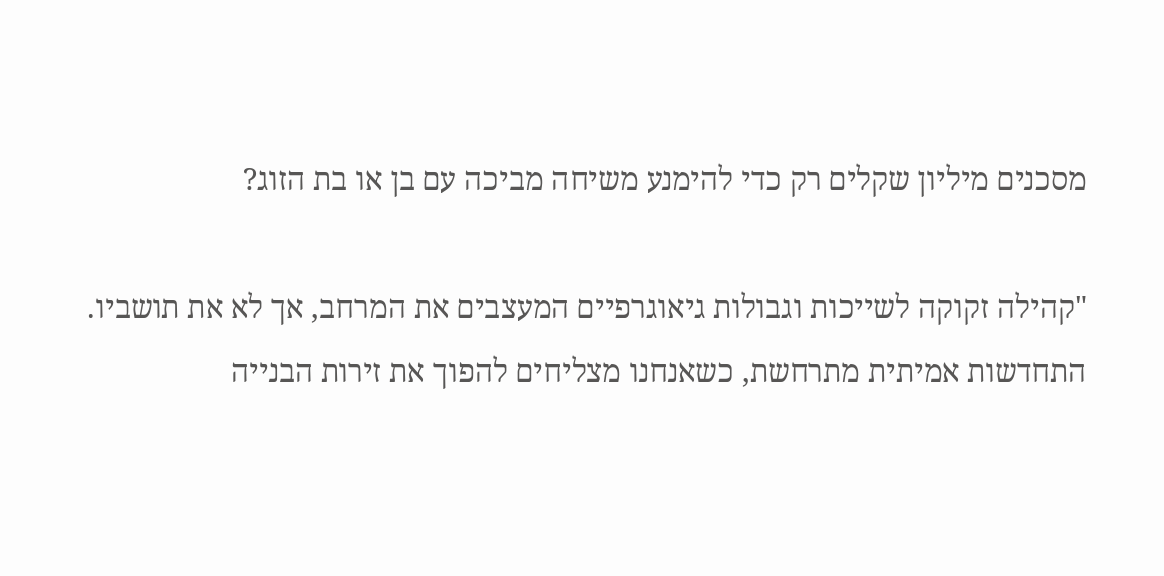מסכנים מיליון שקלים רק כדי להימנע משיחה מביכה עם בן או בת הזוג?

"קהילה זקוקה לשייכות וגבולות גיאוגרפיים המעצבים את המרחב, אך לא את תושביו. התחדשות אמיתית מתרחשת, כשאנחנו מצליחים להפוך את זירות הבנייה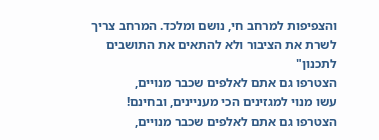והצפיפות למרחב חי, נושם ומלכד. המרחב צריך לשרת את הציבור ולא להתאים את התושבים לתכנון"
הצטרפו גם אתם לאלפים שכבר מנויים,
עשו מנוי למגזינים הכי מעניינים, ובחינם!
הצטרפו גם אתם לאלפים שכבר מנויים,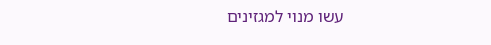עשו מנוי למגזינים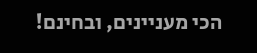הכי מעניינים, ובחינם!